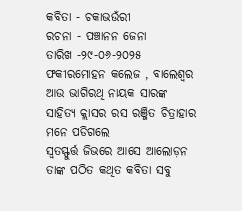କବିତା - ଚକାଭଉଁରୀ
ରଚନା - ପଞ୍ଚାନନ ଜେନା
ତାରିଖ -୨୯-୦୬-୨୦୨୫
ଫକୀରମୋହନ କଲେଜ , ବାଲେଶ୍ବର
ଆଉ ଭାଗିରଥି ନାୟକ ସାରଙ୍କ
ସାହିତ୍ୟ କ୍ଲାସର ରସ ରଞ୍ଜିତ ଚିତ୍ରାହାର
ମନେ ପଡିଗଲେ
ସ୍ୱତସ୍ଫୁର୍ତ୍ତ ଜିଭରେ ଆସେ ଆଲୋଡ଼ନ
ତାଙ୍କ ପଠିତ କଥିତ କବିତା ସବୁ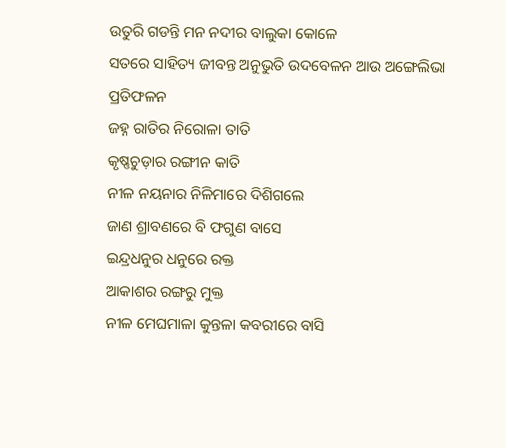ଉତୁରି ଗଡନ୍ତି ମନ ନଦୀର ବାଲୁକା କୋଳେ
ସତରେ ସାହିତ୍ୟ ଜୀବନ୍ତ ଅନୁଭୁତି ଉଦବେଳନ ଆଉ ଅଙ୍ଗେଲିଭା ପ୍ରତିଫଳନ
ଜହ୍ନ ରାତିର ନିରୋଳା ତାତି
କୃଷ୍ଣଚୁଡ଼ାର ରଙ୍ଗୀନ କାତି
ନୀଳ ନୟନାର ନିଳିମାରେ ଦିଶିଗଲେ
ଜାଣ ଶ୍ରାବଣରେ ବି ଫଗୁଣ ବାସେ
ଇନ୍ଦ୍ରଧନୁର ଧନୁରେ ରକ୍ତ
ଆକାଶର ରଙ୍ଗରୁ ମୁକ୍ତ
ନୀଳ ମେଘମାଳା କୁନ୍ତଳା କବରୀରେ ବାସି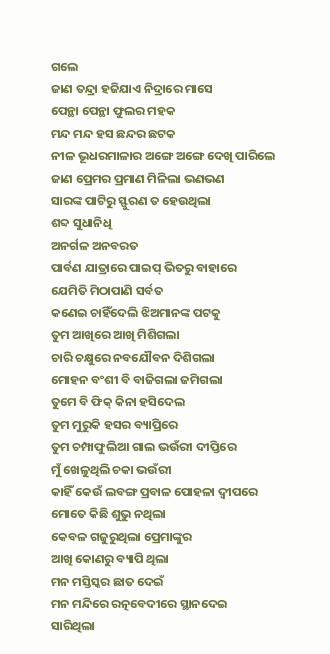ଗଲେ
ଜାଣ ତନ୍ଦ୍ରା ହଜିଯାଏ ନିଦ୍ରାରେ ମାସେ
ପେନ୍ଥା ପେନ୍ଥା ଫୁଲର ମହକ
ମନ୍ଦ ମନ୍ଦ ହସ ଛନ୍ଦର ଛଟକ
ନୀଳ ଭୂଧରମାଳାର ଅଙ୍ଗେ ଅଙ୍ଗେ ଦେଖି ପାରିଲେ
ଜାଣ ପ୍ରେମର ପ୍ରମାଣ ମିଳିଲା ଭଣଭଣ
ସାରଙ୍କ ପାଟିରୁ ସ୍ଫୁରଣ ତ ହେଉଥିଲା
ଶବ୍ଦ ସୁଧାନିଧି
ଅନର୍ଗଳ ଅନବରତ
ପାର୍ବଣ ଯାତ୍ରାରେ ପାଇପ୍ ଭିତରୁ ବାହାରେ
ଯେମିତି ମିଠାପାଣି ସର୍ବତ
କଣେଇ ଚାହିଁଦେଲି ଝିଅମାନଙ୍କ ପଟକୁ
ତୁମ ଆଖିରେ ଆଖି ମିଶିଗଲା
ଚାରି ଚକ୍ଷୁରେ ନବଯୌବନ ଦିଶିଗଲା
ମୋହନ ବଂଶୀ ବି ବାଜିଗଲା ଜମିଗଲା
ତୁମେ ବି ଫିକ୍ କିନା ହସିଦେଲ
ତୁମ ମୁରୁକି ହସର ବ୍ୟାପ୍ରିରେ
ତୁମ ଚମ୍ପାଫୁଲିଆ ଗାଲ ଭଉଁରୀ ଦୀପ୍ତିରେ
ମୁଁ ଖେଳୁଥିଲି ଚକା ଭଉଁରୀ
କାହିଁ କେଉଁ ଲବଙ୍ଗ ପ୍ରବାଳ ପୋହଳା ଦ୍ବୀପରେ
ମୋତେ କିଛି ଶୁଭୁ ନଥିଲା
କେବଳ ଗଜୁରୁଥିଲା ପ୍ରେମାଙ୍କୁର
ଆଖି କୋଣରୁ ବ୍ୟାପି ଥିଲା
ମନ ମସ୍ତିସ୍କର ଛାତ ଦେଇଁ
ମନ ମନ୍ଦିରେ ରତ୍ନବେଦୀରେ ସ୍ଥାନଦେଇ
ସାରିଥିଲା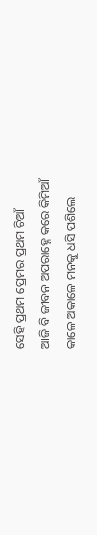ସେହି ପ୍ରଥମ ପ୍ରେମର ପ୍ରଥମ ଚିଆଁ
ଆଜି ବି ଜୀବନ ଅପରାହ୍ନେ କରେ କିମିଆଁ
କାଳେ ଅକାଳେ ମନକୁ ଧସି ପଶିଲେ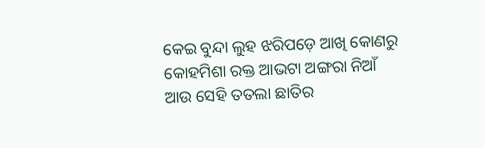କେଇ ବୁନ୍ଦା ଲୁହ ଝରିପଡ଼େ ଆଖି କୋଣରୁ
କୋହମିଶା ରକ୍ତ ଆଭଟା ଅଙ୍ଗରା ନିଆଁ
ଆଉ ସେହି ତତଲା ଛାତିର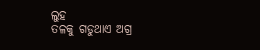ଲୁହ
ତଳକୁ ଗଡୁଥାଏ ଅଗ୍ର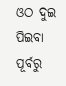ଓଠ ଦୁଇ ପିଇବା ପୂର୍ବରୁ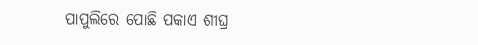ପାପୁଲିରେ ପୋଛି ପକାଏ ଶୀଘ୍ର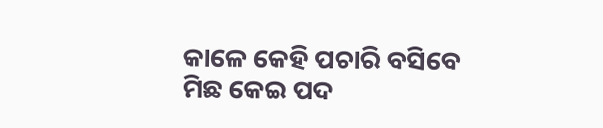କାଳେ କେହି ପଚାରି ବସିବେ
ମିଛ କେଇ ପଦ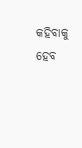କହିବାକୁ ହେବ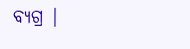ବ୍ୟଗ୍ର |